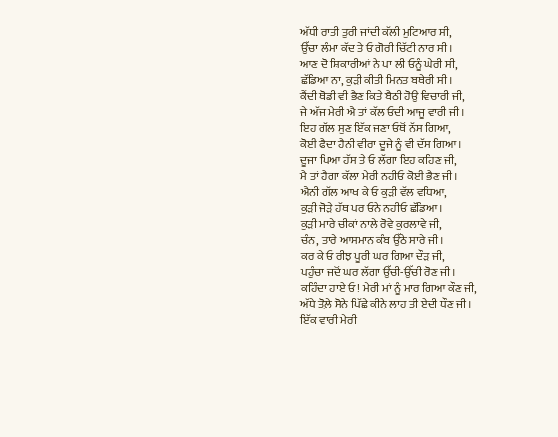ਅੱਧੀ ਰਾਤੀ ਤੁਰੀ ਜਾਂਦੀ ਕੱਲੀ ਮੁਟਿਆਰ ਸੀ,
ਉੱਚਾ ਲੰਮਾ ਕੱਦ ਤੇ ਓ ਗੋਰੀ ਚਿੱਟੀ ਨਾਰ ਸੀ।
ਆਣ ਦੋ ਸ਼ਿਕਾਰੀਆਂ ਨੇ ਪਾ ਲੀ ਓਨੂੰ ਘੇਰੀ ਸੀ,
ਛੱਡਿਆ ਨਾ, ਕੁੜੀ ਕੀਤੀ ਮਿਨਤ ਬਥੇਰੀ ਸੀ।
ਕੈਂਦੀ ਥੋਡੀ ਵੀ ਭੈਣ ਕਿਤੇ ਬੈਠੀ ਹੋਉ ਵਿਚਾਰੀ ਜੀ,
ਜੇ ਅੱਜ ਮੇਰੀ ਐ ਤਾਂ ਕੱਲ ਓਦੀ ਆਜੂ ਵਾਰੀ ਜੀ।
ਇਹ ਗੱਲ ਸੁਣ ਇੱਕ ਜਣਾ ਓਥੋਂ ਨੱਸ ਗਿਆ,
ਕੋਈ ਫੈਦਾ ਹੈਨੀ ਵੀਰਾ ਦੂਜੇ ਨੂੰ ਵੀ ਦੱਸ ਗਿਆ।
ਦੂਜਾ ਪਿਆ ਹੱਸ ਤੇ ਓ ਲੱਗਾ ਇਹ ਕਹਿਣ ਜੀ,
ਮੈ ਤਾਂ ਹੈਗਾ ਕੱਲਾ ਮੇਰੀ ਨਹੀਓ ਕੋਈ ਭੈਣ ਜੀ।
ਐਨੀ ਗੱਲ ਆਖ ਕੇ ਓ ਕੁੜੀ ਵੱਲ ਵਧਿਆ,
ਕੁੜੀ ਜੋੜੇ ਹੱਥ ਪਰ ਓਨੇ ਨਹੀਓ ਛੱਡਿਆ।
ਕੁੜੀ ਮਾਰੇ ਚੀਕਾਂ ਨਾਲੇ ਰੋਵੇ ਕੁਰਲਾਵੇ ਜੀ,
ਚੰਨ, ਤਾਰੇ ਆਸਮਾਨ ਕੰਬ ਉੱਠੇ ਸਾਰੇ ਜੀ।
ਕਰ ਕੇ ਓ ਰੀਝ ਪੂਰੀ ਘਰ ਗਿਆ ਦੌੜ ਜੀ,
ਪਹੁੰਚਾ ਜਦੋਂ ਘਰ ਲੱਗਾ ਉੱਚੀ-ਉੱਚੀ ਰੋਣ ਜੀ।
ਕਹਿੰਦਾ ਹਾਏ ਓ! ਮੇਰੀ ਮਾਂ ਨੂੰ ਮਾਰ ਗਿਆ ਕੌਣ ਜੀ,
ਅੱਧੇ ਤੋਲ਼ੇ ਸੋਨੇ ਪਿੱਛੇ ਕੀਨੇ ਲਾਹ ਤੀ ਏਦੀ ਧੌਣ ਜੀ।
ਇੱਕ ਵਾਰੀ ਮੇਰੀ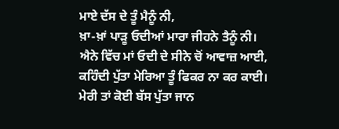ਮਾਏ ਦੱਸ ਦੇ ਤੂੰ ਮੈਨੂੰ ਨੀ,
ਖ਼ਾ-ਖ਼ਾਂ ਪਾੜੂ ਓਦੀਆਂ ਮਾਰਾ ਜੀਹਨੇ ਤੈਨੂੰ ਨੀ।
ਐਨੇ ਵਿੱਚ ਮਾਂ ਓਦੀ ਦੇ ਸੀਨੇ ਚੋਂ ਆਵਾਜ਼ ਆਈ,
ਕਹਿੰਦੀ ਪੁੱਤਾ ਮੇਰਿਆ ਤੂੰ ਫਿਕਰ ਨਾ ਕਰ ਕਾਈ।
ਮੇਰੀ ਤਾਂ ਕੋਈ ਬੱਸ ਪੁੱਤਾ ਜਾਨ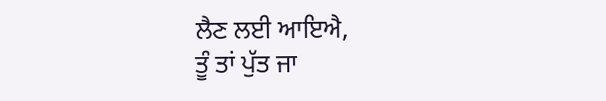ਲੈਣ ਲਈ ਆਇਐ,
ਤੂੰ ਤਾਂ ਪੁੱਤ ਜਾ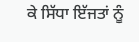ਕੇ ਸਿੱਧਾ ਇੱਜਤਾਂ ਨੂੰ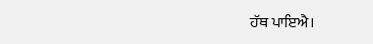ਹੱਥ ਪਾਇਐ।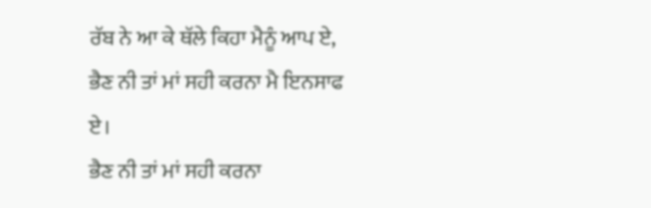ਰੱਬ ਨੇ ਆ ਕੇ ਥੱਲੇ ਕਿਹਾ ਮੈਨੂੰ ਆਪ ਏ,
ਭੈਣ ਨੀ ਤਾਂ ਮਾਂ ਸਹੀ ਕਰਨਾ ਮੈ ਇਨਸਾਫ ਏ।
ਭੈਣ ਨੀ ਤਾਂ ਮਾਂ ਸਹੀ ਕਰਨਾ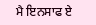ਮੈ ਇਨਸਾਫ ਏ